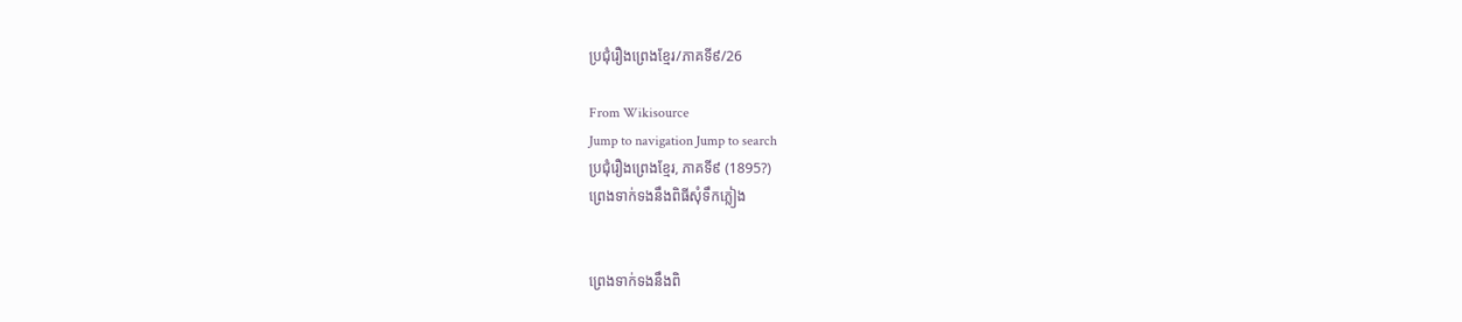ប្រជុំរឿងព្រេងខ្មែរ/ភាគទី៩/26

From Wikisource
Jump to navigation Jump to search
ប្រជុំរឿងព្រេងខ្មែរ, ភាគទី៩ (1895?)
ព្រេងទាក់ទងនឹងពិធីសុំទឹកភ្លៀង


ព្រេងទាក់ទងនឹងពិ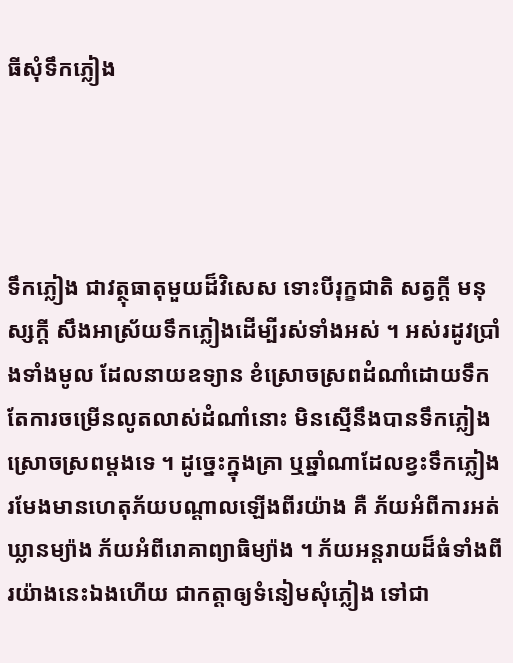ធីសុំទឹកភ្លៀង




ទឹកភ្លៀង ជាវត្ថុធាតុមួយដ៏វិសេស ទោះបីរុក្ខជាតិ សត្វក្ដី មនុស្សក្ដី សឹងអាស្រ័យទឹកភ្លៀងដើម្បីរស់ទាំងអស់ ។ អស់រដូវប្រាំងទាំងមូល ដែលនាយឧទ្យាន ខំស្រោចស្រពដំណាំដោយទឹក តែការចម្រើនលូតលាស់ដំណាំនោះ មិនស្មើនឹងបានទឹកភ្លៀងស្រោចស្រពម្ដងទេ ។ ដូច្នេះក្នុងគ្រា ឬឆ្នាំណាដែលខ្វះទឹកភ្លៀង រមែងមានហេតុភ័យបណ្ដាលឡើងពីរយ៉ាង គឺ ភ័យអំពីការអត់ឃ្លានម្យ៉ាង ភ័យអំពីរោគាព្យាធិម្យ៉ាង ។ ភ័យអន្តរាយដ៏ធំទាំងពីរយ៉ាងនេះឯងហើយ ជាកត្តាឲ្យទំនៀមសុំភ្លៀង ទៅជា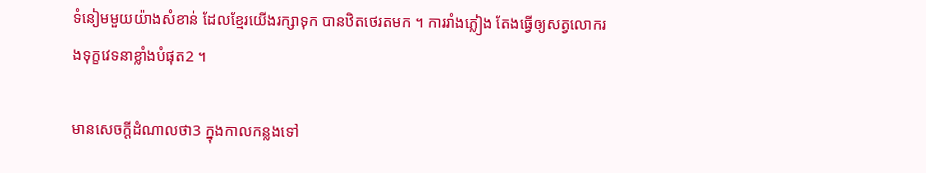ទំនៀមមួយយ៉ាងសំខាន់ ដែលខ្មែរយើងរក្សាទុក បានឋិតថេរតមក ។ ការរាំងភ្លៀង តែងធ្វើឲ្យសត្វលោករងទុក្ខវេទនាខ្លាំងបំផុត2 ។

មានសេចក្ដីដំណាលថា3 ក្នុងកាលកន្លងទៅ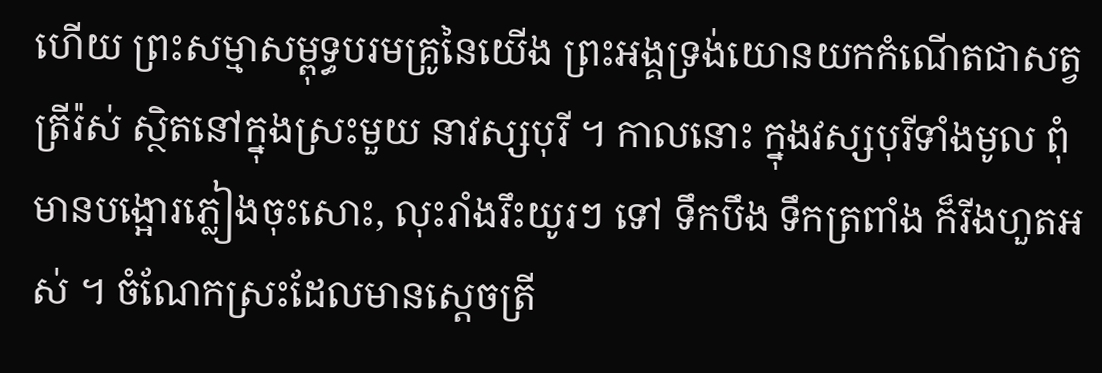ហើយ ព្រះសម្មាសម្ពុទ្ធបរមគ្រូនៃយើង ព្រះអង្គទ្រង់យោនយកកំណើតជាសត្វត្រីរ៉ស់ ស្ថិតនៅក្នុងស្រះមួយ នាវស្សបុរី ។ កាលនោះ ក្នុងវស្សបុរីទាំងមូល ពុំមានបង្អោរភ្លៀងចុះសោះ, លុះរាំងរឹះយូរៗ ទៅ ទឹកបឹង ទឹកត្រពាំង ក៏រីងហួតអស់ ។ ចំណែកស្រះដែលមានស្ដេចត្រី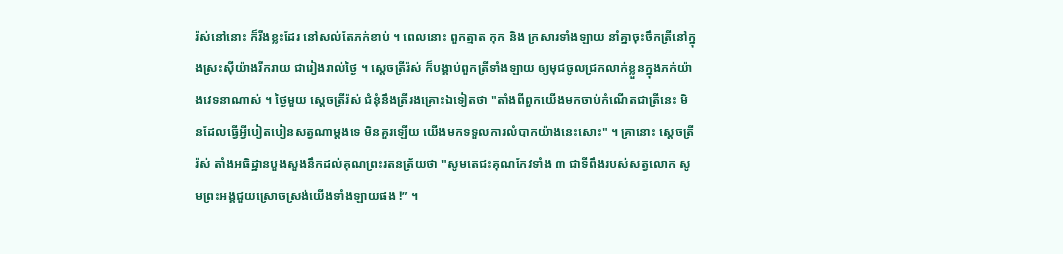រ៉ស់នៅនោះ ក៏រីងខ្លះដែរ នៅសល់តែភក់ខាប់ ។ ពេលនោះ ពួកត្មាត កុក និង ក្រសារទាំងឡាយ នាំគ្នាចុះចឹកត្រីនៅក្នុងស្រះស៊ីយ៉ាងរីករាយ ជារៀងរាល់ថ្ងៃ ។ ស្ដេចត្រីរ៉ស់ ក៏បង្គាប់ពួកត្រីទាំងឡាយ ឲ្យមុជចូលជ្រកលាក់ខ្លួនក្នុងភក់យ៉ាងវេទនាណាស់ ។ ថ្ងៃមួយ ស្ដេចត្រីរ៉ស់ ជំនុំនឹងត្រីរងគ្រោះឯទៀតថា "តាំងពីពួកយើងមកចាប់កំណើតជាត្រីនេះ មិនដែលធ្វើអ្វីបៀតបៀនសត្វណាម្ដងទេ មិនគួរឡើយ យើងមកទទួលការលំបាកយ៉ាងនេះសោះ" ។ គ្រានោះ ស្ដេចត្រីរ៉ស់ តាំងអធិដ្ឋានបួងសួងនឹកដល់គុណព្រះរតនត្រ័យថា "សូមតេជះគុណកែវទាំង ៣ ជាទីពឹងរបស់សត្វលោក សូមព្រះអង្គជួយស្រោចស្រង់យើងទាំងឡាយផង !” ។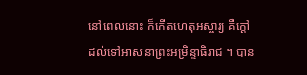នៅពេលនោះ ក៏កើតហេតុអស្ចារ្យ គឺក្ដៅដល់ទៅអាសនាព្រះអម្រិន្ទាធិរាជ ។ បាន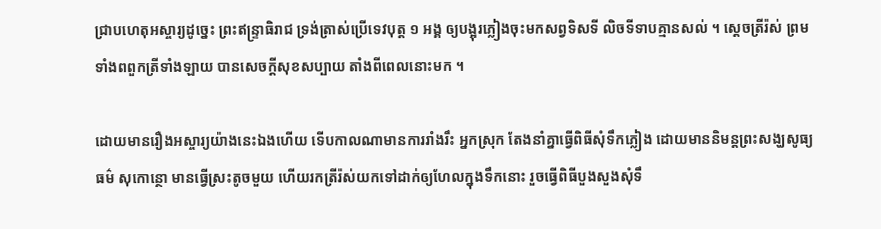ជ្រាបហេតុអស្ចារ្យដូច្នេះ ព្រះឥន្ទ្រាធិរាជ ទ្រង់ត្រាស់ប្រើទេវបុត្ត ១ អង្គ ឲ្យបង្អុរភ្លៀងចុះមកសព្វទិសទី លិចទីទាបគ្មានសល់ ។ ស្ដេចត្រីរ៉ស់ ព្រមទាំងពពួកត្រីទាំងឡាយ បានសេចក្ដីសុខសប្បាយ តាំងពីពេលនោះមក ។

ដោយមានរឿងអស្ចារ្យយ៉ាងនេះឯងហើយ ទើបកាលណាមានការរាំងរឹះ អ្នកស្រុក តែងនាំគ្នាធ្វើពិធីសុំទឹកភ្លៀង ដោយមាននិមន្តព្រះសង្ឃសូធ្យធម៌ សុកោន្ថោ មានធ្វើស្រះតូចមួយ ហើយរកត្រីរ៉ស់យកទៅដាក់ឲ្យហែលក្នុងទឹកនោះ រួចធ្វើពិធីបួងសួងសុំទឹ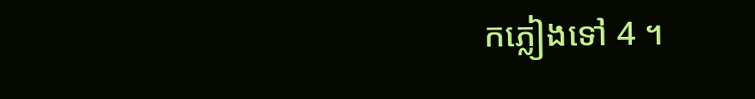កភ្លៀងទៅ 4 ។